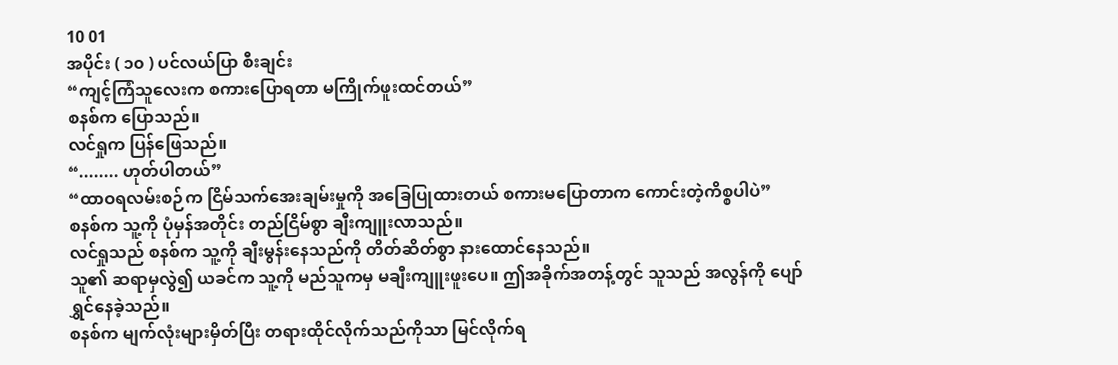10 01
အပိုင်း ( ၁၀ ) ပင်လယ်ပြာ စီးချင်း
“ကျင့်ကြံသူလေးက စကားပြောရတာ မကြိုက်ဖူးထင်တယ်”
စနစ်က ပြောသည်။
လင်ရှုက ပြန်ဖြေသည်။
“........ ဟုတ်ပါတယ်”
“ထာဝရလမ်းစဉ်က ငြိမ်သက်အေးချမ်းမှုကို အခြေပြုထားတယ် စကားမပြောတာက ကောင်းတဲ့ကိစ္စပါပဲ”
စနစ်က သူ့ကို ပုံမှန်အတိုင်း တည်ငြိမ်စွာ ချီးကျူးလာသည်။
လင်ရှုသည် စနစ်က သူ့ကို ချီးမွန်းနေသည်ကို တိတ်ဆိတ်စွာ နားထောင်နေသည်။
သူ၏ ဆရာမှလွဲ၍ ယခင်က သူ့ကို မည်သူကမှ မချီးကျူးဖူးပေ။ ဤအခိုက်အတန့်တွင် သူသည် အလွန်ကို ပျော်ရွှင်နေခဲ့သည်။
စနစ်က မျက်လုံးများမှိတ်ပြီး တရားထိုင်လိုက်သည်ကိုသာ မြင်လိုက်ရ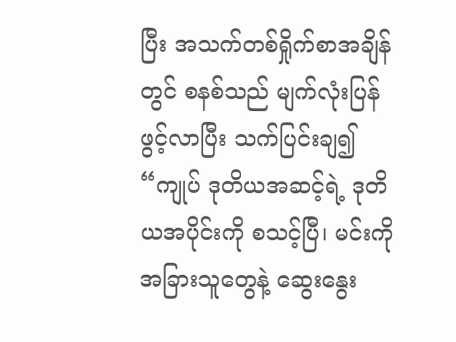ပြီး အသက်တစ်ရှိုက်စာအချိန်တွင် စနစ်သည် မျက်လုံးပြန်ဖွင့်လာပြီး သက်ပြင်းချ၍
“ကျုပ် ဒုတိယအဆင့်ရဲ့ ဒုတိယအပိုင်းကို စသင့်ပြီ၊ မင်းကို အခြားသူတွေနဲ့ ဆွေးနွေး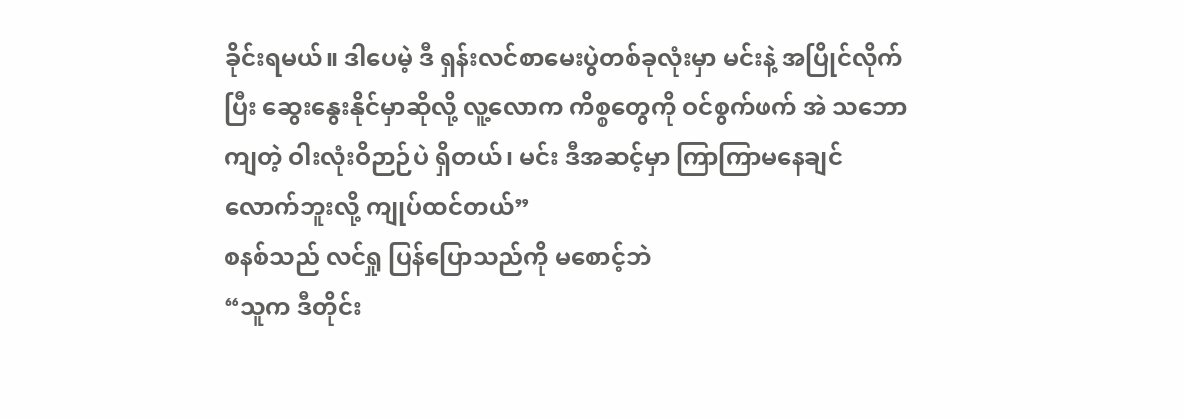ခိုင်းရမယ်။ ဒါပေမဲ့ ဒီ ရှန်းလင်စာမေးပွဲတစ်ခုလုံးမှာ မင်းနဲ့ အပြိုင်လိုက်ပြီး ဆွေးနွေးနိုင်မှာဆိုလို့ လူ့လောက ကိစ္စတွေကို ဝင်စွက်ဖက် အဲ သဘောကျတဲ့ ဝါးလုံးဝိဉာဉ်ပဲ ရှိတယ်၊ မင်း ဒီအဆင့်မှာ ကြာကြာမနေချင်လောက်ဘူးလို့ ကျုပ်ထင်တယ်”
စနစ်သည် လင်ရှု ပြန်ပြောသည်ကို မစောင့်ဘဲ
“သူက ဒီတိုင်း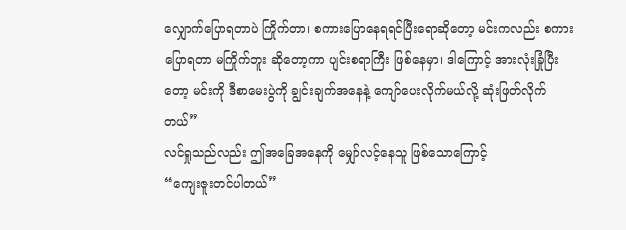လျှောက်ပြောရတာပဲ ကြိုက်တာ၊ စကားပြောနေရရင်ပြီးရောဆိုတော့ မင်းကလည်း စကားပြောရတာ မကြိုက်ဘူး ဆိုတော့ကာ ပျင်းစရာကြီး ဖြစ်နေမှာ၊ ဒါကြောင့် အားလုံးခြုံပြီးတော့ မင်းကို ဒီစာမေးပွဲကို ချွင်းချက်အနေနဲ့ ကျော်ပေးလိုက်မယ်လို့ ဆုံးဖြတ်လိုက်တယ်”
လင်ရှုသည်လည်း ဤအခြေအနေကို မျှော်လင့်နေသူ ဖြစ်သောကြောင့်
“ကျေးဇူးတင်ပါတယ်”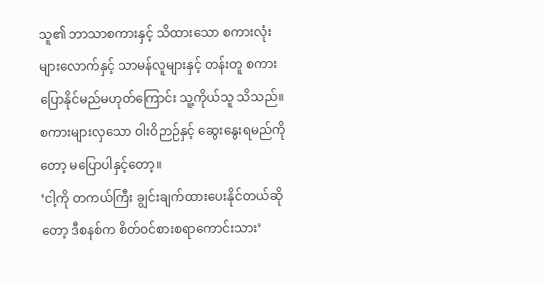သူ၏ ဘာသာစကားနှင့် သိထားသော စကားလုံးများလောက်နှင့် သာမန်လူများနှင့် တန်းတူ စကားပြောနိုင်မည်မဟုတ်ကြောင်း သူ့ကိုယ်သူ သိသည်။ စကားများလှသော ဝါးဝိဉာဉ်နှင့် ဆွေးနွေးရမည်ကိုတော့ မပြောပါနှင့်တော့။
‘ငါ့ကို တကယ်ကြီး ချွင်းချက်ထားပေးနိုင်တယ်ဆိုတော့ ဒီစနစ်က စိတ်ဝင်စားစရာကောင်းသား’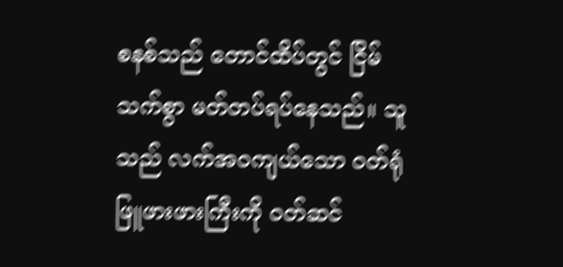စနစ်သည် တောင်ထိပ်တွင် ငြိမ်သက်စွာ မတ်တပ်ရပ်နေသည်။ သူသည် လက်အဝကျယ်သော ဝတ်ရုံဖြူဖားဖားကြီးကို ဝတ်ဆင်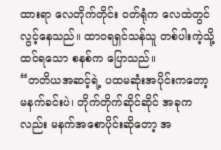ထားရာ လေတိုက်တိုင်း ဝတ်ရုံက လေထဲတွင် လွင့်နေသည်။ ထာဝရရှင်သန်သူ တစ်ပါးကဲ့သို့ ထင်ရသော စနစ်က ပြောသည်။
“တတိယအဆင့်ရဲ့ ပထမဆုံးအပိုင်းကတော့ မနက်ခင်းပဲ၊ တိုက်တိုက်ဆိုင်ဆိုင် အခုကလည်း မနက်အစောပိုင်းဆိုတော့ အ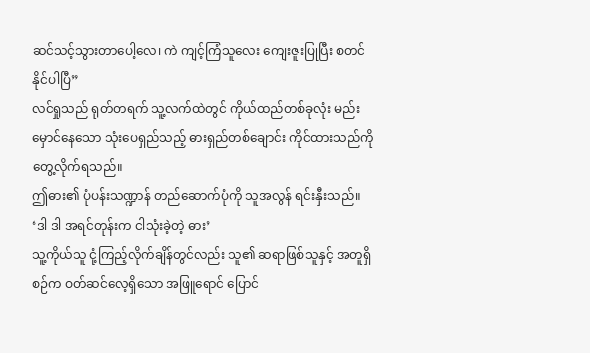ဆင်သင့်သွားတာပေါ့လေ၊ ကဲ ကျင့်ကြံသူလေး ကျေးဇူးပြုပြီး စတင်နိုင်ပါပြီ”
လင်ရှုသည် ရုတ်တရက် သူ့လက်ထဲတွင် ကိုယ်ထည်တစ်ခုလုံး မည်းမှောင်နေသော သုံးပေရှည်သည့် ဓားရှည်တစ်ချောင်း ကိုင်ထားသည်ကို တွေ့လိုက်ရသည်။
ဤဓား၏ ပုံပန်းသဏ္ဍာန် တည်ဆောက်ပုံကို သူအလွန် ရင်းနှီးသည်။
‘ဒါ ဒါ အရင်တုန်းက ငါသုံးခဲ့တဲ့ ဓား’
သူ့ကိုယ်သူ ငုံ့ကြည့်လိုက်ချိန်တွင်လည်း သူ၏ ဆရာဖြစ်သူနှင့် အတူရှိစဉ်က ဝတ်ဆင်လေ့ရှိသော အဖြူရောင် ပြောင်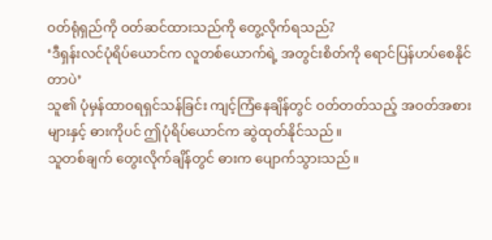ဝတ်ရုံရှည်ကို ဝတ်ဆင်ထားသည်ကို တွေ့လိုက်ရသည်?
‘ဒီရှန်းလင်ပုံရိပ်ယောင်က လူတစ်ယောက်ရဲ့ အတွင်းစိတ်ကို ရောင်ပြန်ဟပ်စေနိုင်တာပဲ’
သူ၏ ပုံမှန်ထာဝရရှင်သန်ခြင်း ကျင့်ကြံနေချိန်တွင် ဝတ်တတ်သည့် အဝတ်အစားများနှင့် ဓားကိုပင် ဤပုံရိပ်ယောင်က ဆွဲထုတ်နိုင်သည်။
သူတစ်ချက် တွေးလိုက်ချိန်တွင် ဓားက ပျောက်သွားသည်။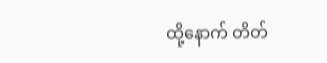ထို့နောက် တိတ်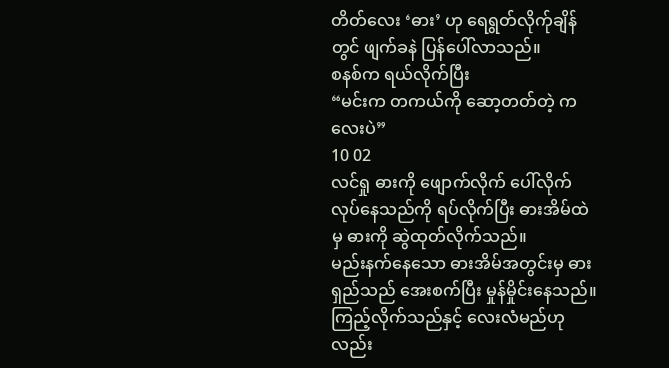တိတ်လေး ‘ဓား’ ဟု ရေရွတ်လိုက်ုချိန်တွင် ဖျက်ခနဲ ပြန်ပေါ်လာသည်။
စနစ်က ရယ်လိုက်ပြီး
“မင်းက တကယ်ကို ဆော့တတ်တဲ့ ကလေးပဲ”
10 02
လင်ရှု ဓားကို ဖျောက်လိုက် ပေါ်လိုက် လုပ်နေသည်ကို ရပ်လိုက်ပြီး ဓားအိမ်ထဲမှ ဓားကို ဆွဲထုတ်လိုက်သည်။
မည်းနက်နေသော ဓားအိမ်အတွင်းမှ ဓားရှည်သည် အေးစက်ပြီး မှုန်မှိုင်းနေသည်။ ကြည့်လိုက်သည်နှင့် လေးလံမည်ဟုလည်း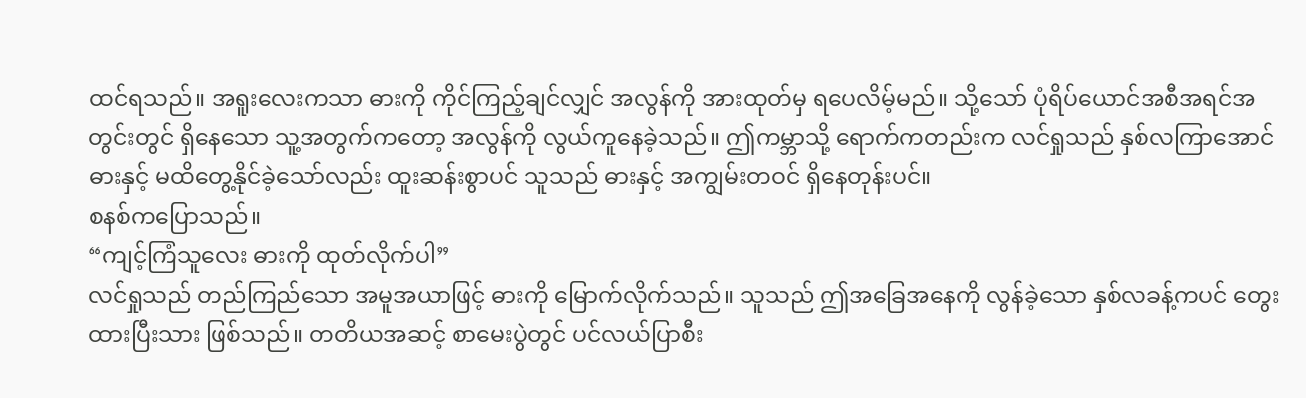ထင်ရသည်။ အရူးလေးကသာ ဓားကို ကိုင်ကြည့်ချင်လျှင် အလွန်ကို အားထုတ်မှ ရပေလိမ့်မည်။ သို့သော် ပုံရိပ်ယောင်အစီအရင်အတွင်းတွင် ရှိနေသော သူ့အတွက်ကတော့ အလွန်ကို လွယ်ကူနေခဲ့သည်။ ဤကမ္ဘာသို့ ရောက်ကတည်းက လင်ရှုသည် နှစ်လကြာအောင် ဓားနှင့် မထိတွေ့နိုင်ခဲ့သော်လည်း ထူးဆန်းစွာပင် သူသည် ဓားနှင့် အကျွမ်းတဝင် ရှိနေတုန်းပင်။
စနစ်ကပြောသည်။
“ကျင့်ကြံသူလေး ဓားကို ထုတ်လိုက်ပါ”
လင်ရှုသည် တည်ကြည်သော အမူအယာဖြင့် ဓားကို မြောက်လိုက်သည်။ သူသည် ဤအခြေအနေကို လွန်ခဲ့သော နှစ်လခန့်ကပင် တွေးထားပြီးသား ဖြစ်သည်။ တတိယအဆင့် စာမေးပွဲတွင် ပင်လယ်ပြာစီး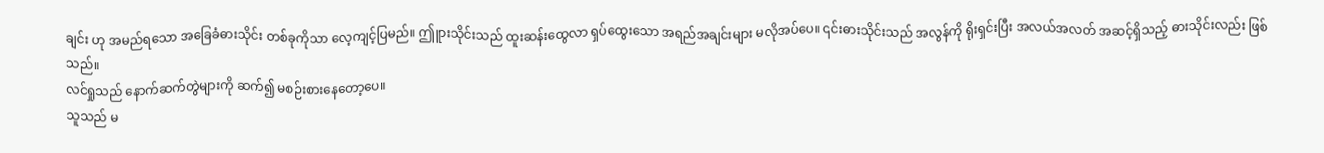ချင်း ဟု အမည်ရသော အခြေခံဓားသိုင်း တစ်ခုကိုသာ လေ့ကျင့်ပြမည်။ ဤူားသိုင်းသည် ထူးဆန်းထွေလာ ရှပ်ထွေးသော အရည်အချင်းများ မလိုအပ်ပေ။ ၎င်းဓားသိုင်းသည် အလွန်ကို ရိုးရှင်းပြီး အလယ်အလတ် အဆင့်ရှိသည့် ဓားသိုင်းလည်း ဖြစ်သည်။
လင်ရှုသည် နောက်ဆက်တွဲများကို ဆက်၍ မစဉ်းစားနေတော့ပေ။
သူသည် မ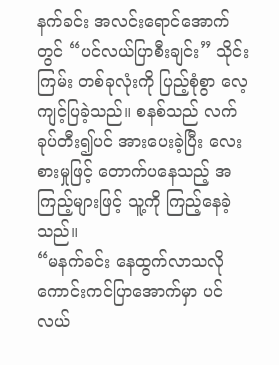နက်ခင်း အလင်းရောင်အောက်တွင် “ပင်လယ်ပြာစီးချင်း” သိုင်းကြမ်း တစ်ခုလုံးကို ပြည့်စုံစွာ လေ့ကျင့်ပြခဲ့သည်။ စနစ်သည် လက်ခုပ်တီး၍ပင် အားပေးခဲ့ပြီး လေးစားမှုဖြင့် တောက်ပနေသည့် အကြည့်များဖြင့် သူ့ကို ကြည့်နေခဲ့သည်။
“မနက်ခင်း နေထွက်လာသလို ကောင်းကင်ပြာအောက်မှာ ပင်လယ်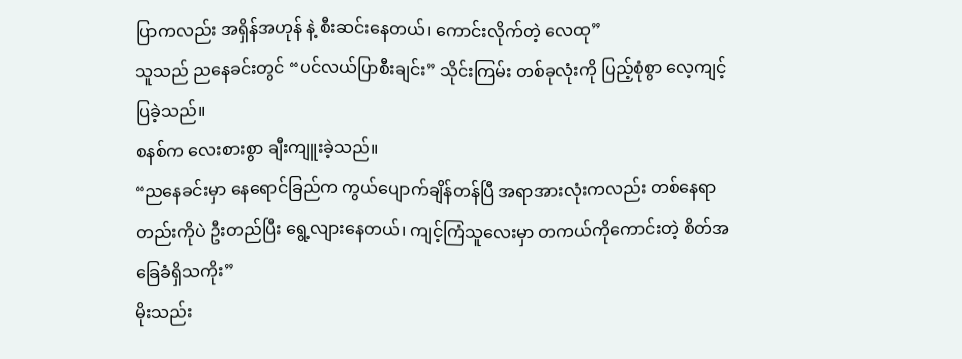ပြာကလည်း အရှိန်အဟုန် နဲ့ စီးဆင်းနေတယ်၊ ကောင်းလိုက်တဲ့ လေထု”
သူသည် ညနေခင်းတွင် “ပင်လယ်ပြာစီးချင်း” သိုင်းကြမ်း တစ်ခုလုံးကို ပြည့်စုံစွာ လေ့ကျင့်ပြခဲ့သည်။
စနစ်က လေးစားစွာ ချီးကျူးခဲ့သည်။
“ညနေခင်းမှာ နေရောင်ခြည်က ကွယ်ပျောက်ချိန်တန်ပြီ အရာအားလုံးကလည်း တစ်နေရာတည်းကိုပဲ ဦးတည်ပြီး ရွေ့လျားနေတယ်၊ ကျင့်ကြံသူလေးမှာ တကယ်ကိုကောင်းတဲ့ စိတ်အခြေခံရှိသကိုး”
မိုးသည်း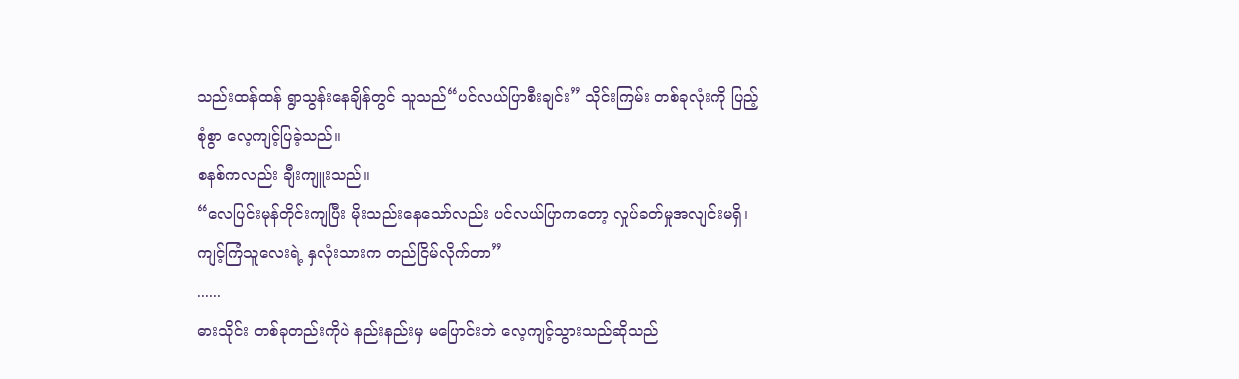သည်းထန်ထန် ရွာသွန်းနေချိန်တွင် သူသည်“ပင်လယ်ပြာစီးချင်း” သိုင်းကြမ်း တစ်ခုလုံးကို ပြည့်စုံစွာ လေ့ကျင့်ပြခဲ့သည်။
စနစ်ကလည်း ချီးကျူးသည်။
“လေပြင်းမုန်တိုင်းကျပြီး မိုးသည်းနေသော်လည်း ပင်လယ်ပြာကတော့ လှုပ်ခတ်မှုအလျင်းမရှိ၊ ကျင့်ကြံသူလေးရဲ့ နှလုံးသားက တည်ငြိမ်လိုက်တာ”
......
ဓားသိုင်း တစ်ခုတည်းကိုပဲ နည်းနည်းမှ မပြောင်းဘဲ လေ့ကျင့်သွားသည်ဆိုသည်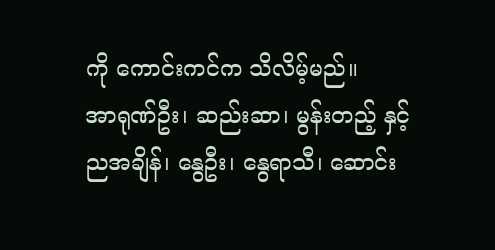ကို ကောင်းကင်က သိလိမ့်မည်။
အာရုဏ်ဦး၊ ဆည်းဆာ၊ မွန်းတည့် နှင့် ညအချိန်၊ နွေဦး၊ နွေရာသီ၊ ဆောင်း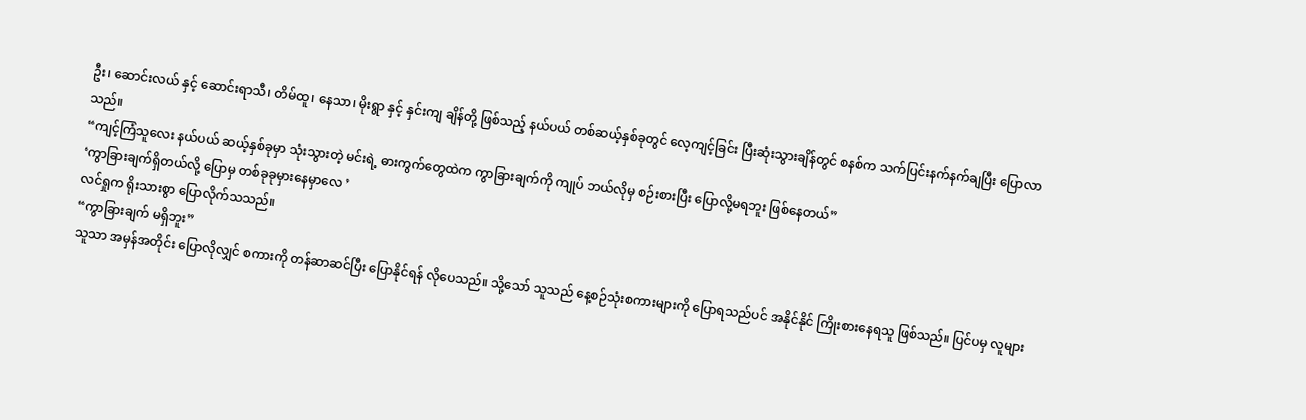ဦး၊ ဆောင်းလယ် နှင့် ဆောင်းရာသီ၊ တိမ်ထူ၊ နေသာ၊ မိုးရွာ နှင့် နှင်းကျ ချိန်တို့ ဖြစ်သည့် နယ်ပယ် တစ်ဆယ့်နှစ်ခုတွင် လေ့ကျင့်ခြင်း ပြီးဆုံးသွားချိန်တွင် စနစ်က သက်ပြင်းနက်နက်ချပြီး ပြောလာသည်။
“ကျင့်ကြံသူလေး နယ်ပယ် ဆယ့်နှစ်ခုမှာ သုံးသွားတဲ့ မင်းရဲ့ ဓားကွက်တွေထဲက ကွာခြားချက်ကို ကျုပ် ဘယ်လိုမှ စဉ်းစားပြီး ပြောလို့မရဘူး ဖြစ်နေတယ်”
‘ကွာခြားချက်ရှိတယ်လို့ ပြောမှ တစ်ခုခုမှားနေမှာလေ ’
လင်ရှုက ရိုးသားစွာ ပြောလိုက်သသည်။
“ကွာခြားချက် မရှိဘူး”
သူသာ အမှန်အတိုင်း ပြောလိုလျှင် စကားကို တန်ဆာဆင်ပြီး ပြောနိုင်ရန် လိုပေသည်။ သို့သော် သူသည် နေ့စဉ်သုံးစကားများကို ပြောရသည်ပင် အနိုင်နိုင် ကြိုးစားနေရသူ ဖြစ်သည်။ ပြင်ပမှ လူများ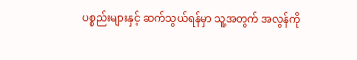ပစ္စည်းများနှင့် ဆက်သွယ်ရန်မှာ သူ့အတွက် အလွန်ကို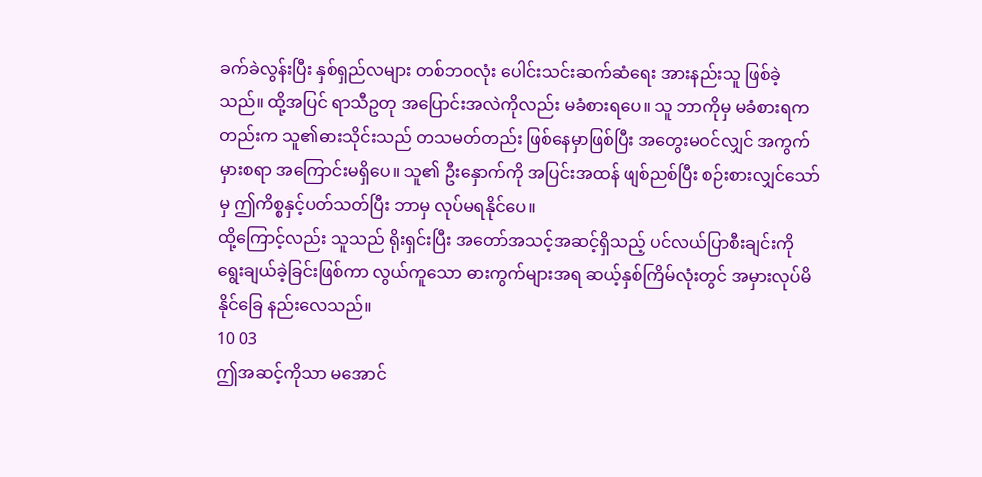ခက်ခဲလွန်းပြီး နှစ်ရှည်လများ တစ်ဘဝလုံး ပေါင်းသင်းဆက်ဆံရေး အားနည်းသူ ဖြစ်ခဲ့သည်။ ထို့အပြင် ရာသီဥတု အပြောင်းအလဲကိုလည်း မခံစားရပေ။ သူ ဘာကိုမှ မခံစားရကတည်းက သူ၏ဓားသိုင်းသည် တသမတ်တည်း ဖြစ်နေမှာဖြစ်ပြီး အတွေးမဝင်လျှင် အကွက်မှားစရာ အကြောင်းမရှိပေ။ သူ၏ ဦးနှောက်ကို အပြင်းအထန် ဖျစ်ညစ်ပြီး စဉ်းစားလျှင်သော်မှ ဤကိစ္စနှင့်ပတ်သတ်ပြီး ဘာမှ လုပ်မရနိုင်ပေ။
ထို့ကြောင့်လည်း သူသည် ရိုးရှင်းပြီး အတော်အသင့်အဆင့်ရှိသည့် ပင်လယ်ပြာစီးချင်းကို ရွေးချယ်ခဲ့ခြင်းဖြစ်ကာ လွယ်ကူသော ဓားကွက်များအရ ဆယ့်နှစ်ကြိမ်လုံးတွင် အမှားလုပ်မိနိုင်ခြေ နည်းလေသည်။
10 03
ဤအဆင့်ကိုသာ မအောင်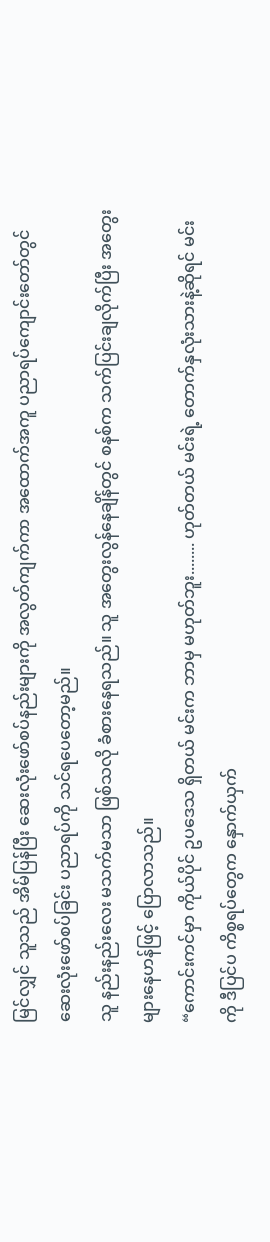မြင်လျှင် သူသည် အိမ်ပြန်ပြီး ဆေးလုံးဖော်စပ်နည်းများကို အလွတ်ကျက်ကာ အထောက်အကူ ပညာရပ်ကျောင်းတော်တွင် ဆေးလုံးဖော်စပ်ခြင်း ပညာရပ်ကို သင်ရပေတော့မည်။
သူ နည်းနည်းလေး မသက်မသာ ဖြစ်သလို ခံစားနေရသည်။ သူ အတွေးလွန်နေချိန်တွင် စနစ်က သက်ပြင်းချလိုက်ပြီး အတွေးများနေဟန်ဖြင့် ပြောလာသည်။
“ကောင်းကင်မှာ ကိုယ်ပိုင် ဥပဒေသ ရှိတယ် မင်းက ဘာမှ မဟုတ်ဘူး........ ဟုတ်တယ် မင်းရဲ့ တောက်နှလုံးသားနဲ့ဆိုရင် မင်းကို ဒီပြင်ပ ကိစ္စရပ်တွေက နှောက်ယှက်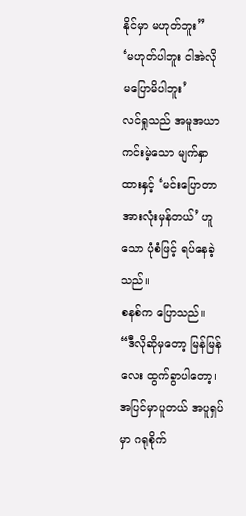နိုင်မှာ မဟုတ်ဘူး”
‘မဟုတ်ပါဘူး ငါအဲလို မပြောမိပါဘူး’
လင်ရှုသည် အမူအယာကင်းမဲ့သော မျက်နှာထားနှင့် ‘မင်းပြောတာ အားလုံးမှန်တယ်’ ဟူသော ပုံစံဖြင့် ရပ်နေခဲ့သည်။
စနစ်က ပြောသည်။
“ဒီလိုဆိုမှတော့ မြန်မြန်လေး ထွက်ခွာပါတော့၊ အပြင်မှာပူတယ် အပူရှပ်မှာ ဂရုစိုက်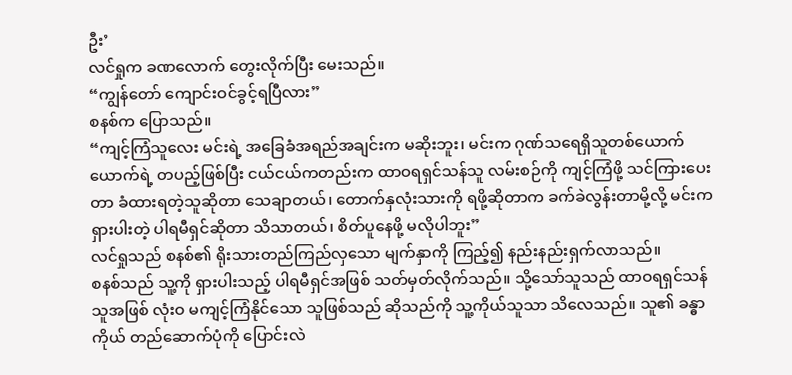ဦး’
လင်ရှုက ခဏလောက် တွေးလိုက်ပြီး မေးသည်။
“ကျွန်တော် ကျောင်းဝင်ခွင့်ရပြီလား”
စနစ်က ပြောသည်။
“ကျင့်ကြံသူလေး မင်းရဲ့ အခြေခံအရည်အချင်းက မဆိုးဘူး၊ မင်းက ဂုဏ်သရေရှိသူတစ်ယောက်ယောက်ရဲ့ တပည့်ဖြစ်ပြီး ငယ်ငယ်ကတည်းက ထာဝရရှင်သန်သူ လမ်းစဉ်ကို ကျင့်ကြံဖို့ သင်ကြားပေးတာ ခံထားရတဲ့သူဆိုတာ သေချာတယ်၊ တောက်နှလုံးသားကို ရဖို့ဆိုတာက ခက်ခဲလွန်းတာမို့လို့ မင်းက ရှားပါးတဲ့ ပါရမီရှင်ဆိုတာ သိသာတယ်၊ စိတ်ပူနေဖို့ မလိုပါဘူး”
လင်ရှုသည် စနစ်၏ ရိုးသားတည်ကြည်လှသော မျက်နှာကို ကြည့်၍ နည်းနည်းရှက်လာသည်။
စနစ်သည် သူ့ကို ရှားပါးသည့် ပါရမီရှင်အဖြစ် သတ်မှတ်လိုက်သည်။ သို့သော်သူသည် ထာဝရရှင်သန်သူအဖြစ် လုံးဝ မကျင့်ကြံနိုင်သော သူဖြစ်သည် ဆိုသည်ကို သူ့ကိုယ်သူသာ သိလေသည်။ သူ၏ ခန္ဓာကိုယ် တည်ဆောက်ပုံကို ပြောင်းလဲ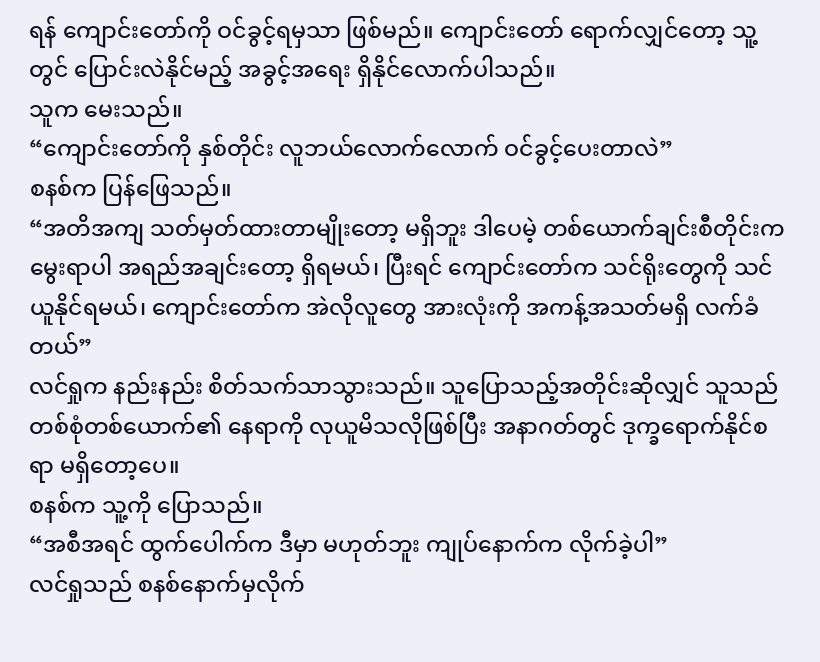ရန် ကျောင်းတော်ကို ဝင်ခွင့်ရမှသာ ဖြစ်မည်။ ကျောင်းတော် ရောက်လျှင်တော့ သူ့တွင် ပြောင်းလဲနိုင်မည့် အခွင့်အရေး ရှိနိုင်လောက်ပါသည်။
သူက မေးသည်။
“ကျောင်းတော်ကို နှစ်တိုင်း လူဘယ်လောက်လောက် ဝင်ခွင့်ပေးတာလဲ”
စနစ်က ပြန်ဖြေသည်။
“အတိအကျ သတ်မှတ်ထားတာမျိုးတော့ မရှိဘူး ဒါပေမဲ့ တစ်ယောက်ချင်းစီတိုင်းက မွေးရာပါ အရည်အချင်းတော့ ရှိရမယ်၊ ပြီးရင် ကျောင်းတော်က သင်ရိုးတွေကို သင်ယူနိုင်ရမယ်၊ ကျောင်းတော်က အဲလိုလူတွေ အားလုံးကို အကန့်အသတ်မရှိ လက်ခံတယ်”
လင်ရှုက နည်းနည်း စိတ်သက်သာသွားသည်။ သူပြောသည့်အတိုင်းဆိုလျှင် သူသည် တစ်စုံတစ်ယောက်၏ နေရာကို လုယူမိသလိုဖြစ်ပြီး အနာဂတ်တွင် ဒုက္ခရောက်နိုင်စရာ မရှိတော့ပေ။
စနစ်က သူ့ကို ပြောသည်။
“အစီအရင် ထွက်ပေါက်က ဒီမှာ မဟုတ်ဘူး ကျုပ်နောက်က လိုက်ခဲ့ပါ”
လင်ရှုသည် စနစ်နောက်မှလိုက်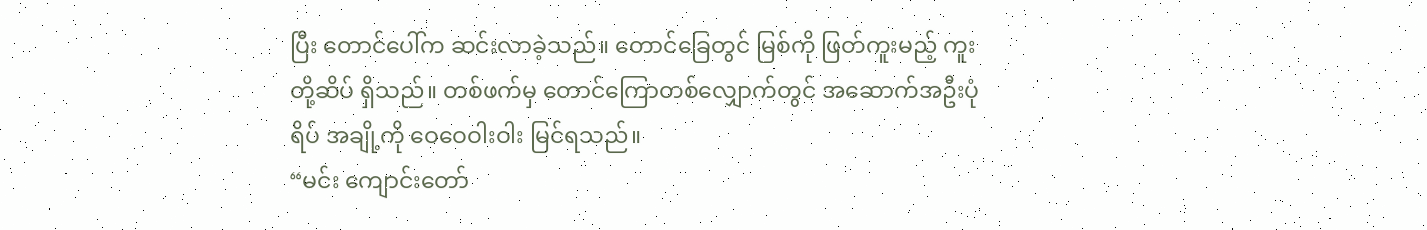ပြီး တောင်ပေါ်က ဆင်းလာခဲ့သည်။ တောင်ခြေတွင် မြစ်ကို ဖြတ်ကူးမည့် ကူးတို့ဆိပ် ရှိသည်။ တစ်ဖက်မှ တောင်ကြောတစ်လျှောက်တွင် အဆောက်အဦးပုံရိပ် အချို့ကို ဝေဝေဝါးဝါး မြင်ရသည်။
“မင်း ကျောင်းတော်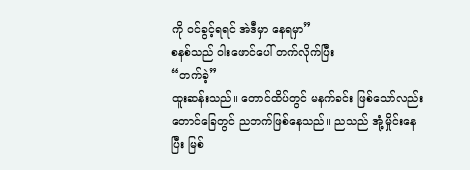ကို ဝင်ခွင့်ရရင် အဲဒီမှာ နေရမှာ”
စနစ်သည် ဝါးဖောင်ပေါ် တက်လိုက်ပြီး
“တက်ခဲ့”
ထူးဆန်းသည်။ တောင်ထိပ်တွင် မနက်ခင်း ဖြစ်သော်လည်း တောင်ခြေတွင် ညဘက်ဖြစ်နေသည်။ ညသည် အုံ့မှိုင်းနေပြီး မြစ်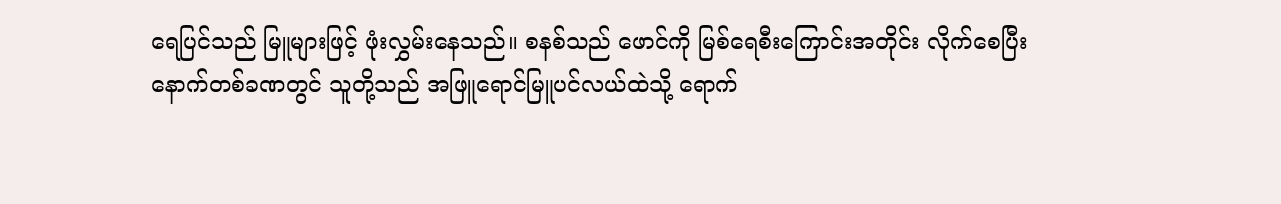ရေပြင်သည် မြူများဖြင့် ဖုံးလွှမ်းနေသည်။ စနစ်သည် ဖောင်ကို မြစ်ရေစီးကြောင်းအတိုင်း လိုက်စေပြီး နောက်တစ်ခဏတွင် သူတို့သည် အဖြူရောင်မြူပင်လယ်ထဲသို့ ရောက်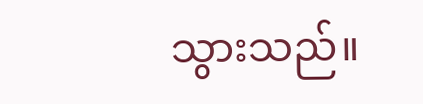သွားသည်။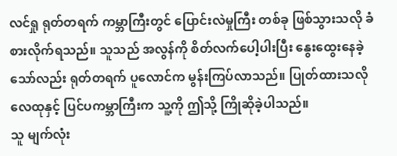လင်ရှု ရုတ်တရက် ကမ္ဘာကြီးတွင် ပြောင်းလဲမှုကြီး တစ်ခု ဖြစ်သွားသလို ခံစားလိုက်ရသည်။ သူသည် အလွန်ကို စိတ်လက်ပေါ့ပါးပြီး နွေးထွေးနေခဲ့သော်လည်း ရုတ်တရက် ပူလောင်က မွန်းကြပ်လာသည်။ ပြုတ်ထားသလို လေထုနှင့် ပြင်ပကမ္ဘာကြီးက သူ့ကို ဤသို့ ကြိုဆိုခဲ့ပါသည်။
သူ မျက်လုံး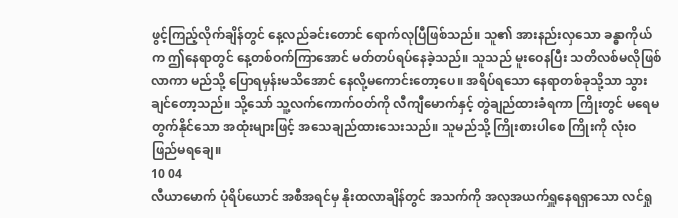ဖွင့်ကြည့်လိုက်ချိန်တွင် နေ့လည်ခင်းတောင် ရောက်လုပြီဖြစ်သည်။ သူ၏ အားနည်းလှသော ခန္ဓာကိုယ်က ဤနေရာတွင် နေ့တစ်ဝက်ကြာအောင် မတ်တပ်ရပ်နေခဲ့သည်။ သူသည် မူးဝေနပြီး သတိလစ်မလိုဖြစ်လာကာ မည်သို့ ပြောရမှန်းမသိအောင် နေလို့မကောင်းတော့ပေ။ အရိပ်ရသော နေရာတစ်ခုသို့သာ သွားချင်တော့သည်။ သို့သော် သူ့လက်ကောက်ဝတ်ကို လီကျီမောက်နှင့် တွဲချည်ထားခံရကာ ကြိုးတွင် မရေမတွက်နိုင်သော အထုံးများဖြင့် အသေချည်ထားသေးသည်။ သူမည်သို့ ကြိုးစားပါစေ ကြိုးကို လုံးဝ ဖြည်မရချေ။
10 04
လီယာမောက် ပုံရိပ်ယောင် အစီအရင်မှ နိုးထလာချိန်တွင် အသက်ကို အလုအယက်ရှူနေရရှာသော လင်ရှု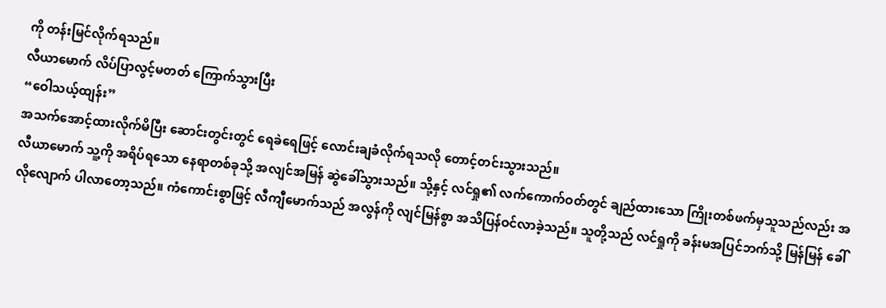ကို တန်းမြင်လိုက်ရသည်။
လီယာမောက် လိပ်ပြာလွင့်မတတ် ကြောက်သွားပြီး
“ဝေါသယ့်ထျန်း”
အသက်အောင့်ထားလိုက်မိပြီး ဆောင်းတွင်းတွင် ရေခဲရေဖြင့် လောင်းချခံလိုက်ရသလို တောင့်တင်းသွားသည်။
လီယာမောက် သူ့ကို အရိပ်ရသော နေရာတစ်ခုသို့ အလျင်အမြန် ဆွဲခေါ်သွားသည်။ သို့နှင့် လင်ရှု၏ လက်ကောက်ဝတ်တွင် ချည်ထားသော ကြိုးတစ်ဖက်မှသူသည်လည်း အလိုလျောက် ပါလာတော့သည်။ ကံကောင်းစွာဖြင့် လီကျီမောက်သည် အလွန်ကို လျင်မြန်စွာ အသိပြန်ဝင်လာခဲ့သည်။ သူတို့သည် လင်ရှုကို ခန်းမအပြင်ဘက်သို့ မြန်မြန် ခေါ်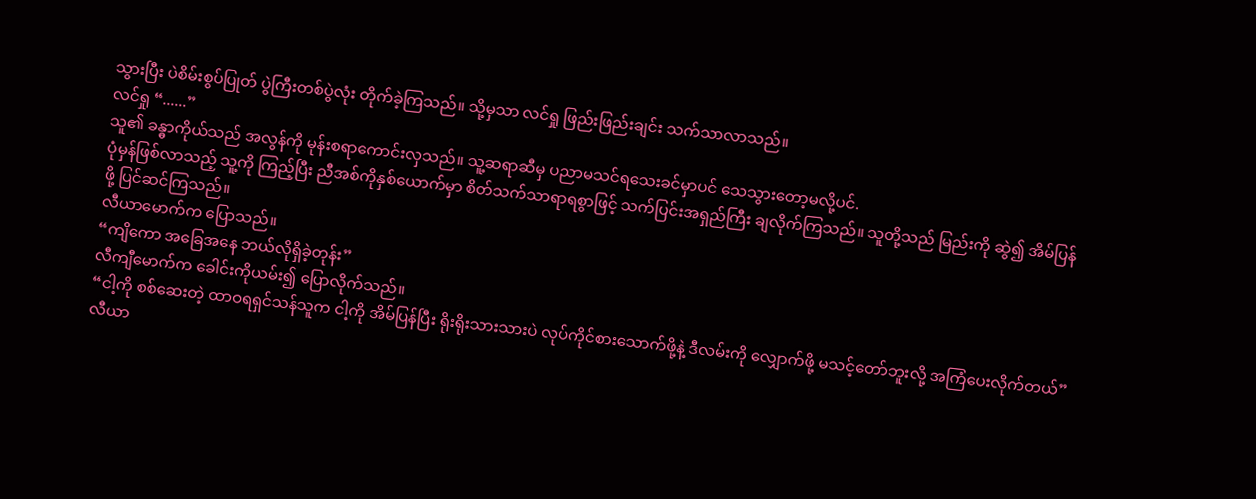သွားပြီး ပဲစိမ်းစွပ်ပြုတ် ပွဲကြီးတစ်ပွဲလုံး တိုက်ခဲ့ကြသည်။ သို့မှသာ လင်ရှု ဖြည်းဖြည်းချင်း သက်သာလာသည်။
လင်ရှု “......”
သူ၏ ခန္ဓာကိုယ်သည် အလွန်ကို မုန်းစရာကောင်းလှသည်။ သူ့ဆရာဆီမှ ပညာမသင်ရသေးခင်မှာပင် သေသွားတော့မလို့ပင်.
ပုံမှန်ဖြစ်လာသည့် သူ့ကို ကြည့်ပြီး ညီအစ်ကိုနှစ်ယောက်မှာ စိတ်သက်သာရာရစွာဖြင့် သက်ပြင်းအရှည်ကြီး ချလိုက်ကြသည်။ သူတို့သည် မြည်းကို ဆွဲ၍ အိမ်ပြန်ဖို့ ပြင်ဆင်ကြသည်။
လီယာမောက်က ပြောသည်။
“ကျိကော အခြေအနေ ဘယ်လိုရှိခဲ့တုန်း”
လီကျီမောက်က ခေါင်းကိုယမ်း၍ ပြောလိုက်သည်။
“ငါ့ကို စစ်ဆေးတဲ့ ထာဝရရှင်သန်သူက ငါ့ကို အိမ်ပြန်ပြီး ရိုးရိုးသားသားပဲ လုပ်ကိုင်စားသောက်ဖို့နဲ့ ဒီလမ်းကို လျှောက်ဖို့ မသင့်တော်ဘူးလို့ အကြံပေးလိုက်တယ်”
လီယာ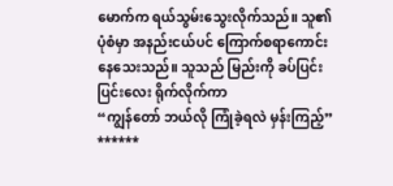မောက်က ရယ်သွမ်းသွေးလိုက်သည်။ သူ၏ ပုံစံမှာ အနည်းငယ်ပင် ကြောက်စရာကောင်းနေသေးသည်။ သူသည် မြည်းကို ခပ်ပြင်းပြင်းလေး ရိုက်လိုက်ကာ
“ကျွန်တော် ဘယ်လို ကြုံခဲ့ရလဲ မှန်းကြည့်”
******